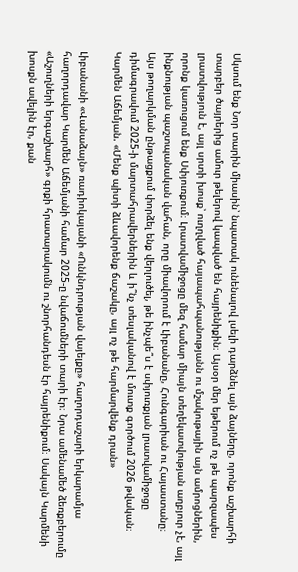Սկսում ենք Նոր տարին միասին՝ նպատակ ունենալով լսելի դարձնել այն ձայները, որոնք աշխարհի տարբեր ծայրերից ամուր թելերով կապված են հայրենիքին։ Այսօր մեր եթերում ոչ թե պարզապես լրատվություն է, այլ սրտի խոսք՝ ուղղված հայապահպանությանն ու մշակութային այն ամրոցներին, որոնք կառուցում ենք Սփյուռքում։ Լրատվամիջոցը մեզ համար միայն տեղեկատվության աղբյուր չէ, այլ ինքնության պաշտպանական վահան, որը միավորում է Լիբանանը, Հունգարիան ու Հայաստանը։
Այս թողարկման ընթացքում փորձել ենք վերլուծել, թե ինչպե՞ս է սփյուռքյան լրատվամիջոցը դիմագրավում 2025-ի մարտահրավերներին և ի՞նչ տեսլականով է մուտք գործում 2026 թվական։
Կարմեն Աճեմյան. «Մենք պիտի ձևավորենք ճաշակը, այլ ոչ թե հարմարվենք դրան»

Լիբանանի «Վանաձայն» ռադիոկայանի «Ունկնդրության վայելքը» հաղորդաշարի երկարամյա հաղորդավար Կարմեն Աճեմյանի համար 2025-ը նվաճումների տարի էր։ Նրա ամենամեծ ձեռքբերումը «Աշուղների երգաշխարհ» գրքի հրատարակումն ու շնորհանդեսն էր հայրենիքում։ Սակայն Կարմենի խոսքն ավելին էր, քան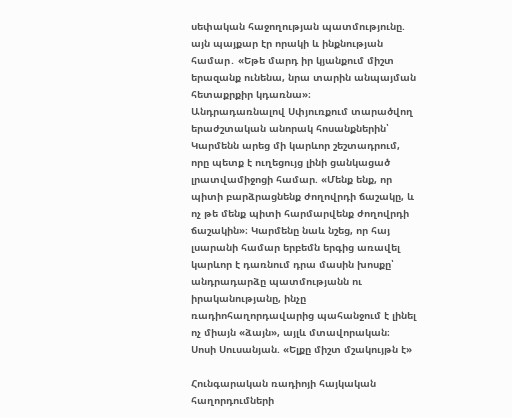սեփական հաջողության պատմությունը. այն պայքար էր որակի և ինքնության համար․ «Եթե մարդ իր կյանքում միշտ երազանք ունենա, նրա տարին անպայման հետաքրքիր կդառնա»։
Անդրադառնալով Սփյուռքում տարածվող երաժշտական անորակ հոսանքներին՝ Կարմենն արեց մի կարևոր շեշտադրում, որը պետք է ուղեցույց լինի ցանկացած լրատվամիջոցի համար. «Մենք ենք, որ պիտի բարձրացնենք ժողովրդի ճաշակը, և ոչ թե մենք պիտի հարմարվենք ժողովրդի ճաշակին»։ Կարմենը նաև նշեց, որ հայ լսարանի համար երբեմն երգից առավել կարևոր է դառնում դրա մասին խոսքը՝ անդրադարձը պատմությանն ու իրականությանը, ինչը ռադիոհաղորդավարից պահանջում է լինել ոչ միայն «ձայն», այլև մտավորական։
Սոսի Սուսանյան. «Ելքը միշտ մշակույթն է»

Հունգարական ռադիոյի հայկական հաղորդումների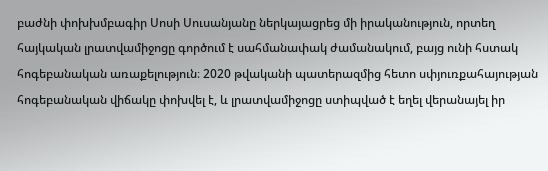բաժնի փոխխմբագիր Սոսի Սուսանյանը ներկայացրեց մի իրականություն, որտեղ հայկական լրատվամիջոցը գործում է սահմանափակ ժամանակում, բայց ունի հստակ հոգեբանական առաքելություն։ 2020 թվականի պատերազմից հետո սփյուռքահայության հոգեբանական վիճակը փոխվել է, և լրատվամիջոցը ստիպված է եղել վերանայել իր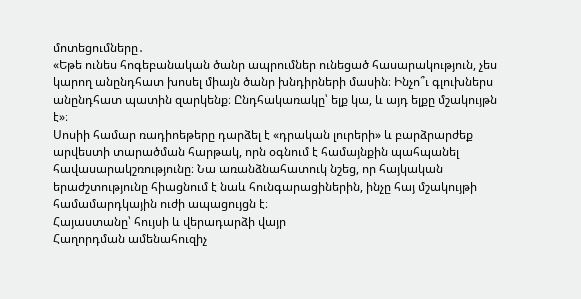մոտեցումները․
«Եթե ունես հոգեբանական ծանր ապրումներ ունեցած հասարակություն, չես կարող անընդհատ խոսել միայն ծանր խնդիրների մասին։ Ինչո՞ւ գլուխներս անընդհատ պատին զարկենք։ Ընդհակառակը՝ ելք կա, և այդ ելքը մշակույթն է»։
Սոսիի համար ռադիոեթերը դարձել է «դրական լուրերի» և բարձրարժեք արվեստի տարածման հարթակ, որն օգնում է համայնքին պահպանել հավասարակշռությունը։ Նա առանձնահատուկ նշեց, որ հայկական երաժշտությունը հիացնում է նաև հունգարացիներին, ինչը հայ մշակույթի համամարդկային ուժի ապացույցն է։
Հայաստանը՝ հույսի և վերադարձի վայր
Հաղորդման ամենահուզիչ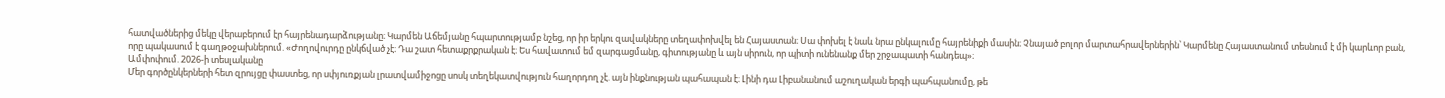հատվածներից մեկը վերաբերում էր հայրենադարձությանը։ Կարմեն Աճեմյանը հպարտությամբ նշեց, որ իր երկու զավակները տեղափոխվել են Հայաստան։ Սա փոխել է նաև նրա ընկալումը հայրենիքի մասին։ Չնայած բոլոր մարտահրավերներին՝ Կարմենը Հայաստանում տեսնում է մի կարևոր բան, որը պակասում է գաղթօջախներում. «Ժողովուրդը ընկճված չէ։ Դա շատ հետաքրքրական է։ Ես հավատում եմ զարգացմանը, գիտությանը և այն սիրուն, որ պիտի ունենանք մեր շրջապատի հանդեպ»։
Ամփոփում. 2026-ի տեսլականը
Մեր գործընկերների հետ զրույցը փաստեց, որ սփյուռքյան լրատվամիջոցը սոսկ տեղեկատվություն հաղորդող չէ. այն ինքնության պահապան է։ Լինի դա Լիբանանում աշուղական երգի պահպանումը, թե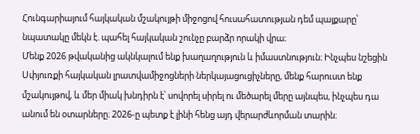Հունգարիայում հայկական մշակույթի միջոցով հուսահատության դեմ պայքարը՝ նպատակը մեկն է. պահել հայկական շունչը բարձր որակի վրա։
Մենք 2026 թվականից ակնկալում ենք խաղաղություն և իմաստնություն։ Ինչպես նշեցին Սփյուռքի հայկական լրատվամիջոցների ներկայացուցիչները, մենք հարուստ ենք մշակույթով, և մեր միակ խնդիրն է՝ սովորել սիրել ու մեծարել մերը այնպես, ինչպես դա անում են օտարները։ 2026-ը պետք է լինի հենց այդ վերարժևորման տարին։